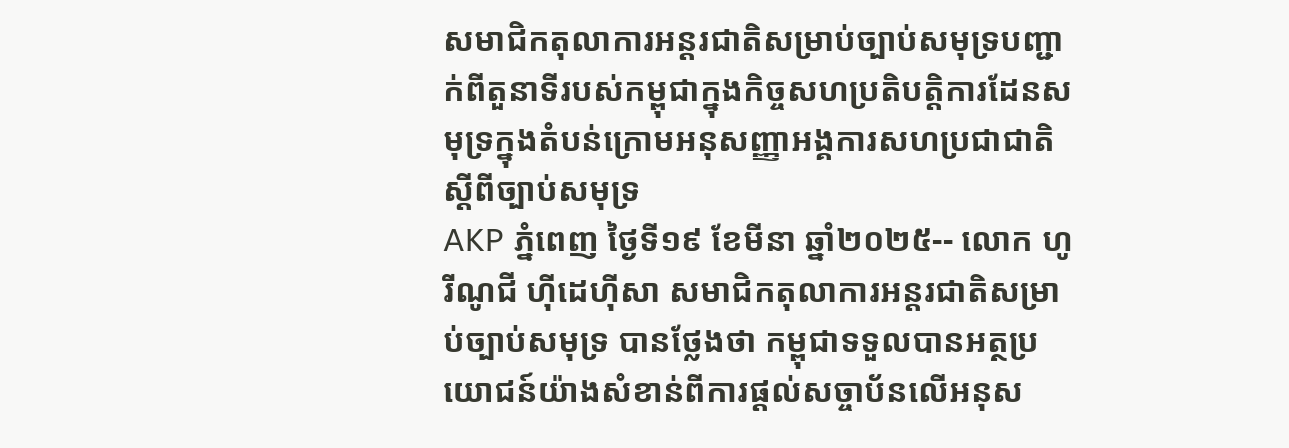សមាជិកតុលាការអន្តរជាតិសម្រាប់ច្បាប់សមុទ្របញ្ជាក់ពីតួនាទីរបស់កម្ពុជាក្នុងកិច្ចសហប្រតិបត្តិការដែនសមុទ្រក្នុងតំបន់ក្រោមអនុសញ្ញាអង្គការសហប្រជាជាតិស្តីពីច្បាប់សមុទ្រ
AKP ភ្នំពេញ ថ្ងៃទី១៩ ខែមីនា ឆ្នាំ២០២៥-- លោក ហូរីណូជី ហ៊ីដេហ៊ីសា សមាជិកតុលាការអន្តរជាតិសម្រាប់ច្បាប់សមុទ្រ បានថ្លែងថា កម្ពុជាទទួលបានអត្ថប្រយោជន៍យ៉ាងសំខាន់ពីការផ្តល់សច្ចាប័នលើអនុស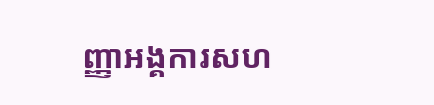ញ្ញាអង្គការសហ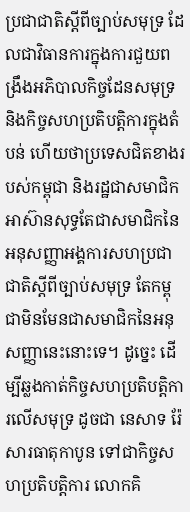ប្រជាជាតិស្តីពីច្បាប់សមុទ្រ ដែលជាវិធានការក្នុងការជួយពង្រឹងអភិបាលកិច្ចដែនសមុទ្រ និងកិច្ចសហប្រតិបត្តិការក្នុងតំបន់ ហើយថាប្រទេសជិតខាងរបស់កម្ពុជា និងរដ្ឋជាសមាជិកអាស៊ានសុទ្ធតែជាសមាជិកនៃអនុសញ្ញាអង្គការសហប្រជាជាតិស្តីពីច្បាប់សមុទ្រ តែកម្ពុជាមិនមែនជាសមាជិកនៃអនុសញ្ញានេះនោះទេ។ ដូច្នេះ ដើម្បីឆ្លងកាត់កិច្ចសហប្រតិបត្តិការលើសមុទ្រ ដូចជា នេសាទ រ៉ែ សារធាតុកាបូន ទៅជាកិច្ចសហប្រតិបត្តិការ លោកគិ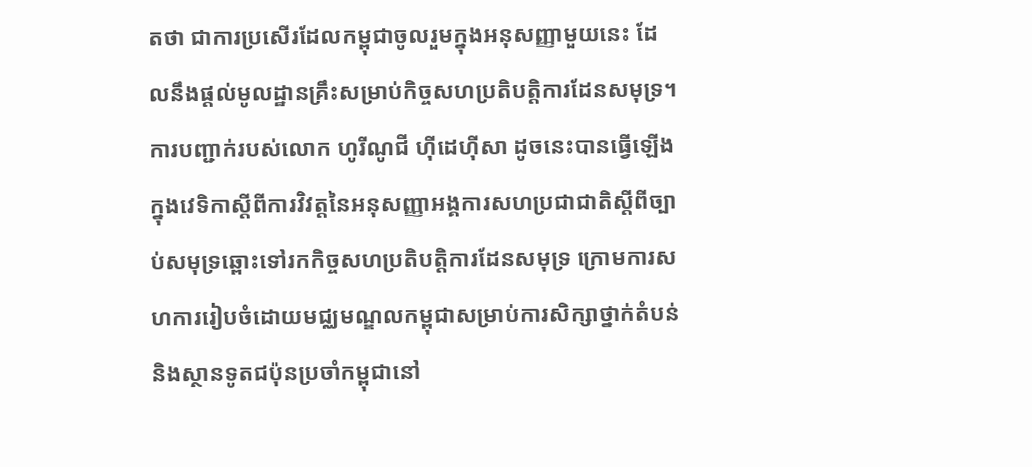តថា ជាការប្រសើរដែលកម្ពុជាចូលរួមក្នុងអនុសញ្ញាមួយនេះ ដែលនឹងផ្តល់មូលដ្ឋានគ្រឹះសម្រាប់កិច្ចសហប្រតិបត្តិការដែនសមុទ្រ។ ការបញ្ជាក់របស់លោក ហូរីណូជី ហ៊ីដេហ៊ីសា ដូចនេះបានធ្វើឡើងក្នុងវេទិកាស្តីពីការវិវត្តនៃអនុសញ្ញាអង្គការសហប្រជាជាតិស្តីពីច្បាប់សមុទ្រឆ្ពោះទៅរកកិច្ចសហប្រតិបត្តិការដែនសមុទ្រ ក្រោមការសហការរៀបចំដោយមជ្ឈមណ្ឌលកម្ពុជាសម្រាប់ការសិក្សាថ្នាក់តំបន់ និងស្ថានទូតជប៉ុនប្រចាំកម្ពុជានៅ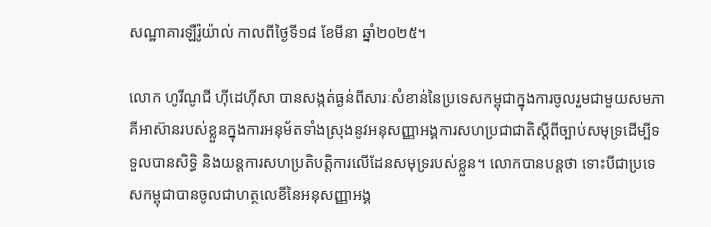សណ្ឋាគារឡឺរ៉ូយ៉ាល់ កាលពីថ្ងៃទី១៨ ខែមីនា ឆ្នាំ២០២៥។

លោក ហូរីណូជី ហ៊ីដេហ៊ីសា បានសង្កត់ធ្ងន់ពីសារៈសំខាន់នៃប្រទេសកម្ពុជាក្នុងការចូលរួមជាមួយសមភាគីអាស៊ានរបស់ខ្លួនក្នុងការអនុម័តទាំងស្រុងនូវអនុសញ្ញាអង្គការសហប្រជាជាតិស្តីពីច្បាប់សមុទ្រដើម្បីទទួលបានសិទ្ធិ និងយន្តការសហប្រតិបត្តិការលើដែនសមុទ្ររបស់ខ្លួន។ លោកបានបន្តថា ទោះបីជាប្រទេសកម្ពុជាបានចូលជាហត្ថលេខីនៃអនុសញ្ញាអង្គ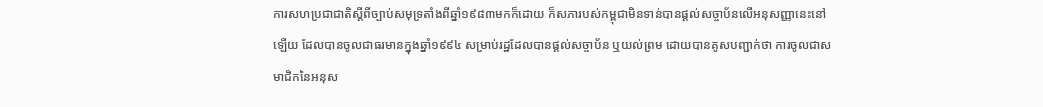ការសហប្រជាជាតិស្តីពីច្បាប់សមុទ្រតាំងពីឆ្នាំ១៩៨៣មកក៏ដោយ ក៏សភារបស់កម្ពុជាមិនទាន់បានផ្តល់សច្ចាប័នលើអនុសញ្ញានេះនៅឡើយ ដែលបានចូលជាធរមានក្នុងឆ្នាំ១៩៩៤ សម្រាប់រដ្ឋដែលបានផ្តល់សច្ចាប័ន ឬយល់ព្រម ដោយបានគូសបញ្ជាក់ថា ការចូលជាសមាជិកនៃអនុស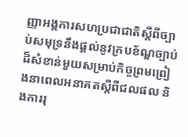ញ្ញាអង្គការសហប្រជាជាតិស្តីពីច្បាប់សមុទ្រនឹងផ្តល់នូវក្របខ័ណ្ឌច្បាប់ដ៏សំខាន់មួយសម្រាប់កិច្ចព្រមព្រៀងនាពេលអនាគតស្តីពីជលផល និងការរុ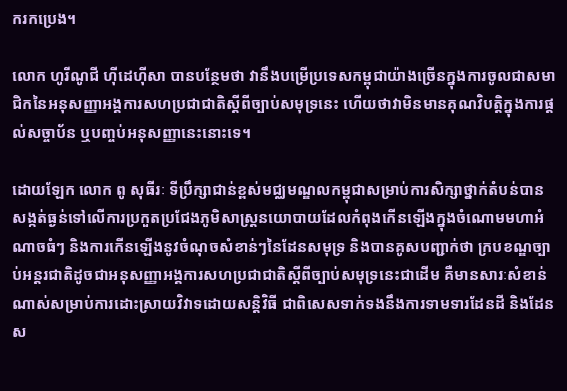ករកប្រេង។

លោក ហូរីណូជី ហ៊ីដេហ៊ីសា បានបន្ថែមថា វានឹងបម្រើប្រទេសកម្ពុជាយ៉ាងច្រើនក្នុងការចូលជាសមាជិកនៃអនុសញ្ញាអង្គការសហប្រជាជាតិស្តីពីច្បាប់សមុទ្រនេះ ហើយថាវាមិនមានគុណវិបត្តិក្នុងការផ្តល់សច្ចាប័ន ឬបញ្ចប់អនុសញ្ញានេះនោះទេ។

ដោយឡែក លោក ពូ សុធីរៈ ទីប្រឹក្សាជាន់ខ្ពស់មជ្ឈមណ្ឌលកម្ពុជាសម្រាប់ការសិក្សាថ្នាក់តំបន់បានសង្កត់ធ្ងន់ទៅលើការប្រកួតប្រជែងភូមិសាស្ត្រនយោបាយដែលកំពុងកើនឡើងក្នុងចំណោមមហាអំណាចធំៗ និងការកើនឡើងនូវចំណុចសំខាន់ៗនៃដែនសមុទ្រ និងបានគូសបញ្ជាក់ថា ក្របខណ្ឌច្បាប់អន្តរជាតិដូចជាអនុសញ្ញាអង្គការសហប្រជាជាតិស្តីពីច្បាប់សមុទ្រនេះជាដើម គឺមានសារៈសំខាន់ណាស់សម្រាប់ការដោះស្រាយវិវាទដោយសន្តិវិធី ជាពិសេសទាក់ទងនឹងការទាមទារដែនដី និងដែនស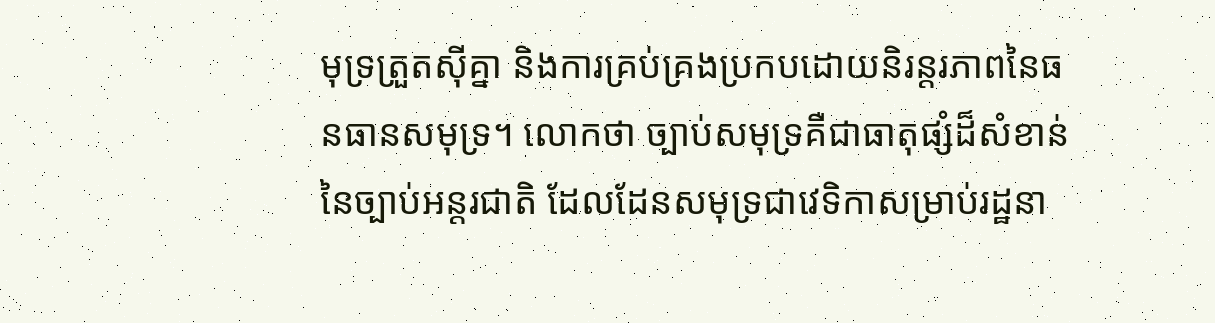មុទ្រត្រួតស៊ីគ្នា និងការគ្រប់គ្រងប្រកបដោយនិរន្តរភាពនៃធនធានសមុទ្រ។ លោកថា ច្បាប់សមុទ្រគឺជាធាតុផ្សំដ៏សំខាន់នៃច្បាប់អន្តរជាតិ ដែលដែនសមុទ្រជាវេទិកាសម្រាប់រដ្ឋនា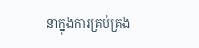នាក្នុងការគ្រប់គ្រង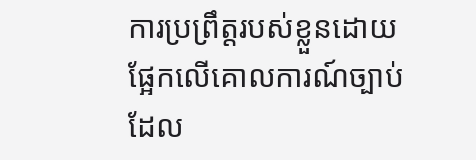ការប្រព្រឹត្តរបស់ខ្លួនដោយផ្អែកលើគោលការណ៍ច្បាប់ដែល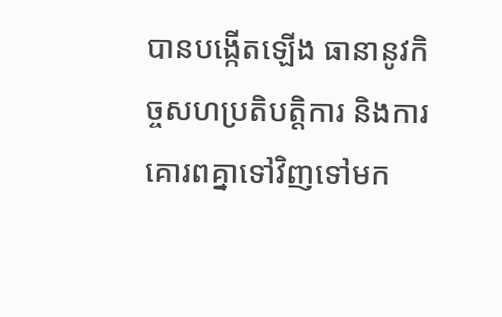បានបង្កើតឡើង ធានានូវកិច្ចសហប្រតិបត្តិការ និងការគោរពគ្នាទៅវិញទៅមក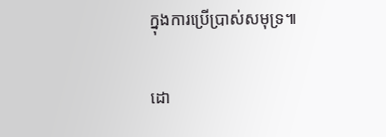ក្នុងការប្រើប្រាស់សមុទ្រ៕

ដោ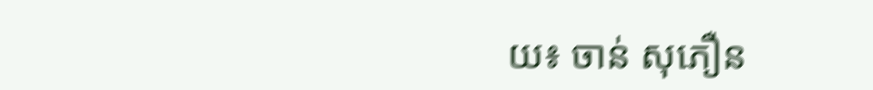យ៖ ចាន់ សុភឿន